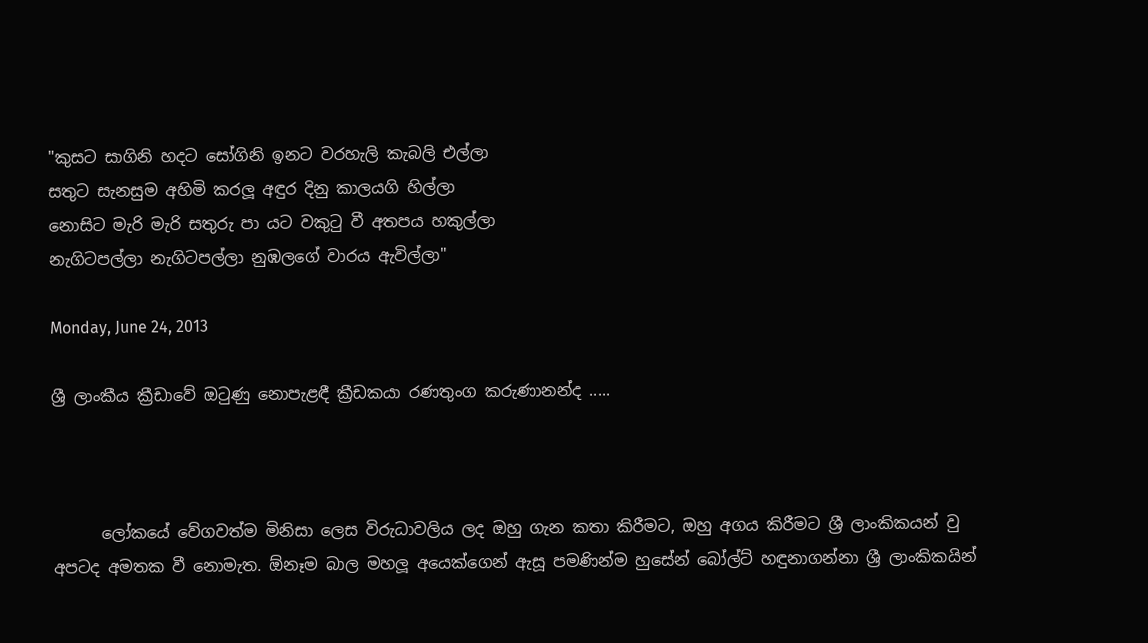"කුසට සාගිනි හදට සෝගිනි ඉනට වරහැලි කැබලි එල්ලා
සතුට සැනසුම අහිමි කරලූ අඳුර දිනු කාලයගි හිල්ලා
නොසිට මැරි මැරි සතුරු පා යට වකුටු වී අතපය හකුල්ලා
නැගිටපල්ලා නැගිටපල්ලා නුඹලගේ වාරය ඇවිල්ලා"

Monday, June 24, 2013

ශ්‍රී ලාංකීය ක්‍රීඩාවේ ඔටුණු නොපැළඳී ක්‍රීඩකයා රණතුංග කරුණානන්ද .....



      ලෝකයේ වේගවත්ම මිනිසා ලෙස විරුධාවලිය ලද ඔහු ගැන කතා කිරීමට, ඔහු අගය කිරීමට ශ්‍රී ලාංකිකයන් වු අපටද අමතක වී නොමැත. ඕනෑම බාල මහලූ අයෙක්ගෙන් ඇසූ පමණින්ම හුසේන් බෝල්ට් හඳුනාගන්නා ශ්‍රී ලාංකිකයින්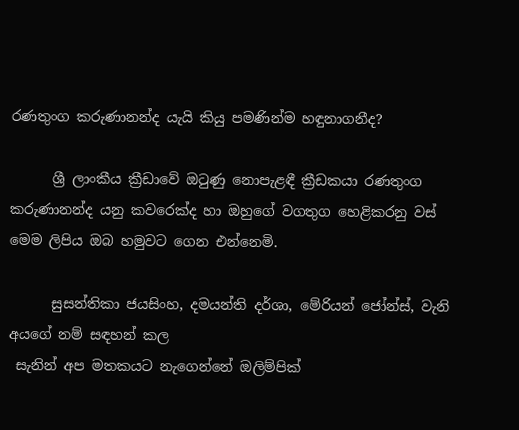රණතුංග කරුණානන්ද යැයි කියු පමණින්ම හඳුනාගනීද?

      ශ්‍රී ලාංකීය ක්‍රීඩාවේ ඔටුණු නොපැළඳී ක්‍රීඩකයා රණතුංග කරුණානන්ද යනු කවරෙක්ද හා ඔහුගේ වගතුග හෙළිකරනු වස් මෙම ලිපිය ඔබ හමුවට ගෙන එන්නෙමි.

      සුසන්තිකා ජයසිංහ, දමයන්ති දර්ශා, මේරියන් ජෝන්ස්, වැනි අයගේ නම් සඳහන් කල
 සැනින් අප මතකයට නැගෙන්නේ ඔලිම්පික්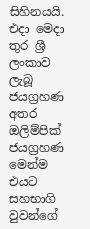සිහිනයයි. එදා මෙදා තුර ශ්‍රී ලංකාව ලැබූ ජයග්‍රහණ අතර ඔලිම්පික් ජයග්‍රහණ මෙන්ම එයට සහභාගි වුවන්ගේ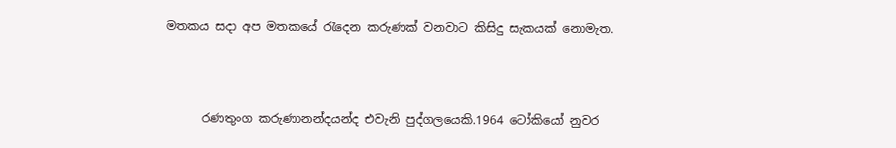මතකය සදා අප මතකයේ රැදෙන කරුණක් වනවාට කිසිදු සැකයක් නොමැත.



      රණතුංග කරුණානන්දයන්ද එවැනි පුද්ගලයෙකි.1964 ටෝකියෝ නුවර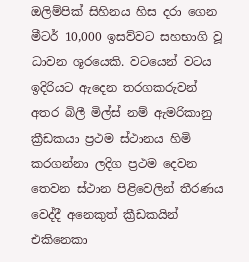ඔලිම්පික් සිහිනය හිස දරා ගෙන මීටර් 10,000 ඉසව්වට සහභාගි වූ ධාවන ශූරයෙකි. වටයෙන් වටය ඉදිරියට ඇදෙන තරගකරුවන් අතර බිලී මිල්ස් නම් ඇමරිකානු ක්‍රීඩකයා ප්‍රථම ස්ථානය හිමි කරගන්නා ලදිග ප්‍රථම දෙවන තෙවන ස්ථාන පිළිවෙලින් තීරණය වෙද්දී අනෙකුත් ක්‍රීඩකයින් එකිනෙකා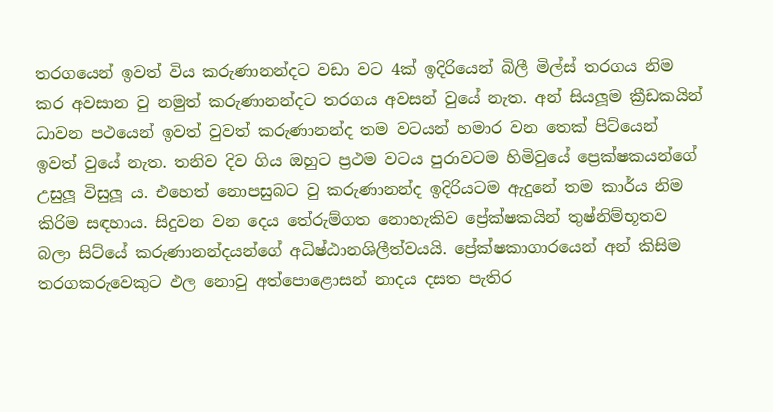තරගයෙන් ඉවත් විය කරුණානන්දට වඩා වට 4ක් ඉදිරියෙන් බිලී මිල්ස් තරගය නිම කර අවසාන වු නමුත් කරුණානන්දට තරගය අවසන් වුයේ නැත. අන් සියලූම ක්‍රීඩකයින් ධාවන පථයෙන් ඉවත් වුවත් කරුණානන්ද තම වටයන් හමාර වන තෙක් පිට්යෙන් ඉවත් වුයේ නැත. තනිව දිව ගිය ඔහුට ප්‍රථම වටය පුරාවටම හිමිවුයේ ප්‍රෙක්ෂකයන්ගේ උසුලූ විසුලූ ය. එහෙත් නොපසුබට වු කරුණානන්ද ඉදිරියටම ඇදුනේ තම කාර්ය නිම කිරිම සඳහාය. සිදුවන වන දෙය තේරුම්ගත නොහැකිව ප්‍රේක්ෂකයින් තුෂ්නිම්භූතව බලා සිට්යේ කරුණානන්දයන්ගේ අධිෂ්ඨානශිලීත්වයයි. ප්‍රේක්ෂකාගාරයෙන් අන් කිසිම තරගකරුවෙකුට ඵල නොවු අත්පොළොසන් නාදය දසත පැතිර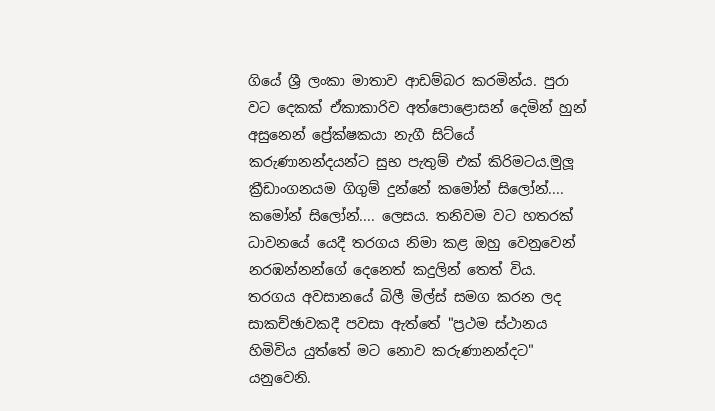ගියේ ශ්‍රී ලංකා මාතාව ආඩම්බර කරමින්ය. පුරා වට දෙකක් ඒකාකාරිව අත්පොළොසන් දෙමින් හුන් අසුනෙන් ප්‍රේක්ෂකයා නැගී සිට්යේ කරුණානන්දයන්ට සුභ පැතුම් එක් කිරිමටය.මුලූ ක්‍රීඩාංගනයම ගිගුම් දුන්නේ කමෝන් සිලෝන්.... කමෝන් සිලෝන්.... ලෙසය. තනිවම වට හතරක් ධාවනයේ යෙදී තරගය නිමා කළ ඔහු වෙනුවෙන් නරඹන්නන්ගේ දෙනෙත් කදුලින් තෙත් විය. තරගය අවසානයේ බිලී මිල්ස් සමග කරන ලද සාකච්ඡාවකදී පවසා ඇත්තේ "ප්‍රථම ස්ථානය හිමිවිය යුත්තේ මට නොව කරුණානන්දට" යනුවෙනි.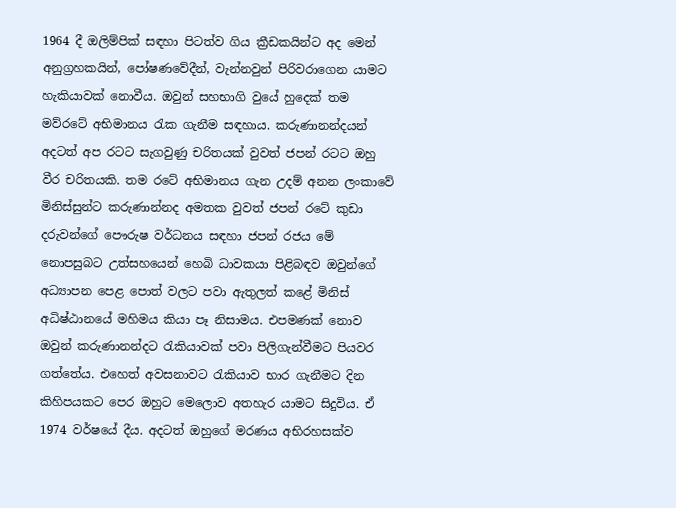1964 දී ඔලිම්පික් සඳහා පිටත්ව ගිය ක්‍රීඩකයින්ට අද මෙන් අනුග්‍රහකයින්, පෝෂණවේදීන්, වැන්නවුන් පිරිවරාගෙන යාමට හැකියාවක් නොවීය. ඔවුන් සහභාගි වුයේ හුදෙක් තම මව්රටේ අභිමානය රැක ගැනීම සඳහාය. කරුණානන්දයන් අදටත් අප රටට සැගවුණු චරිතයක් වුවත් ජපන් රටට ඔහු වීර චරිතයකි. තම රටේ අභිමානය ගැන උදම් අනන ලංකාවේ මිනිස්සුන්ට කරුණාන්නද අමතක වුවත් ජපන් රටේ කුඩා දරුවන්ගේ පෞරුෂ වර්ධනය සඳහා ජපන් රජය මේ නොපසුබට උත්සහයෙන් හෙබි ධාවකයා පිළිබඳව ඔවුන්ගේ අධ්‍යාපන පෙළ පොත් වලට පවා ඇතුලත් කළේ මිනිස් අධිෂ්ඨානයේ මහිමය කියා පෑ නිසාමය. එපමණක් නොව ඔවුන් කරුණානන්දට රැකියාවක් පවා පිලිගැන්වීමට පියවර ගත්තේය. එහෙත් අවසනාවට රැකියාව භාර ගැනීමට දින කිහිපයකට පෙර ඔහුට මෙලොව අතහැර යාමට සිදුවිය. ඒ 1974 වර්ෂයේ දීය. අදටත් ඔහුගේ මරණය අභිරහසක්ව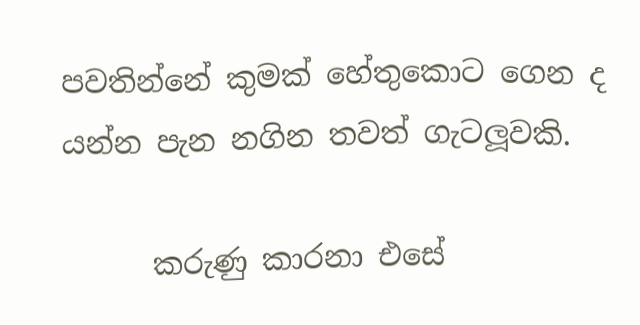පවතින්නේ කුමක් හේතුකොට ගෙන ද යන්න පැන නගින තවත් ගැටලූවකි.

      කරුණු කාරනා එසේ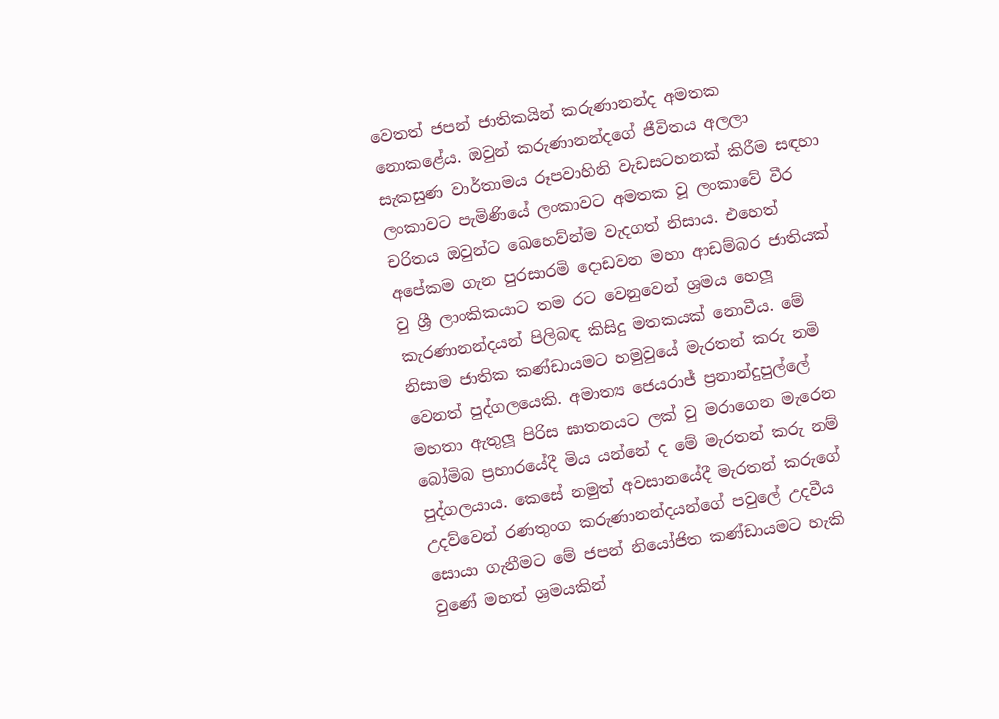වෙතත් ජපන් ජාතිකයින් කරුණානන්ද අමතක නොකළේය. ඔවුන් කරුණානන්දගේ ජීවිතය අලලා සැකසුණ වාර්තාමය රූපවාහිනි වැඩසටහනක් කිරීම සඳහා ලංකාවට පැමිණියේ ලංකාවට අමතක වූ ලංකාවේ වීර චරිතය ඔවුන්ට ඛෙහෙව්න්ම වැදගත් නිසාය. එහෙත් අපේකම ගැන පුරසාරමි දොඩවන මහා ආඩම්බර ජාතියක් වු ශ්‍රී ලාංකිකයාට තම රට වෙනුවෙන් ශ්‍රමය හෙලූ කැරණානන්දයන් පිලිබඳ කිසිදු මතකයක් නොවීය. මේ නිසාම ජාතික කණ්ඩායමට හමුවුයේ මැරතන් කරු නමි වෙනත් පුද්ගලයෙකි. අමාත්‍ය ජෙයරාජ් ප්‍රනාන්දුපුල්ලේ මහතා ඇතුලූ පිරිස ඝාතනයට ලක් වු මරාගෙන මැරෙන බෝමිබ ප්‍රහාරයේදී මිය යන්නේ ද මේ මැරතන් කරු නම් පුද්ගලයාය. කෙසේ නමුත් අවසානයේදී මැරතන් කරුගේ උදව්වෙන් රණතුංග කරුණානන්දයන්ගේ පවුලේ උදවීය සොයා ගැනීමට මේ ජපන් නියෝජිත කණ්ඩායමට හැකි වුණේ මහත් ශ්‍රමයකින්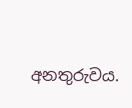අනතුරුවය.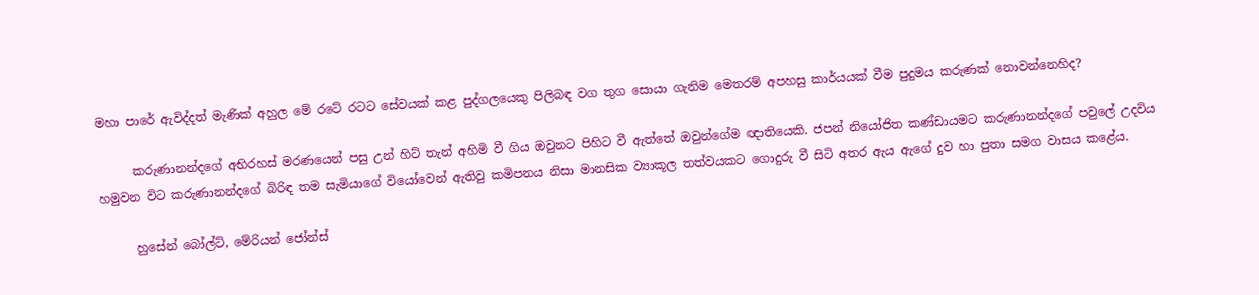මහා පාරේ ඇවිද්දත් මැණික් අහුල මේ රටේ රටට සේවයක් කළ පුද්ගලයෙකු පිලිබඳ වග තුග සොයා ගැනිම මෙතරම් අපහසු කාර්යයක් වීම පුදුමය කරුණක් නොවන්නෙහිද?

      කරුණානන්දගේ අභිරහස් මරණයෙන් පසු උන් හිට් තැන් අහිමි වී ගිය ඔවුනට පිහිට වී ඇත්තේ ඔවුන්ගේම ඥාතියෙකි. ජපන් නියෝජිත කණ්ඩායමට කරුණානන්දගේ පවුලේ උදවිය හමුවන විට කරුණානන්දගේ බිරිඳ තම සැමියාගේ වියෝවෙන් ඇතිවු කමිපනය නිසා මානසික ව්‍යාකූල තත්වයකට ගොදුරු වී සිටි අතර ඇය ඇගේ දුව හා පුතා සමග වාසය කළේය.

      හුසේන් බෝල්ට්, මේරියන් ජෝන්ස්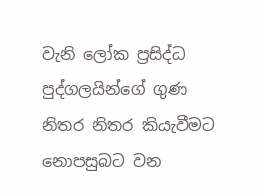වැනි ලෝක ප්‍රසිද්ධ පුද්ගලයින්ගේ ගුණ නිතර නිතර කියැවීමට නොපසුබට වන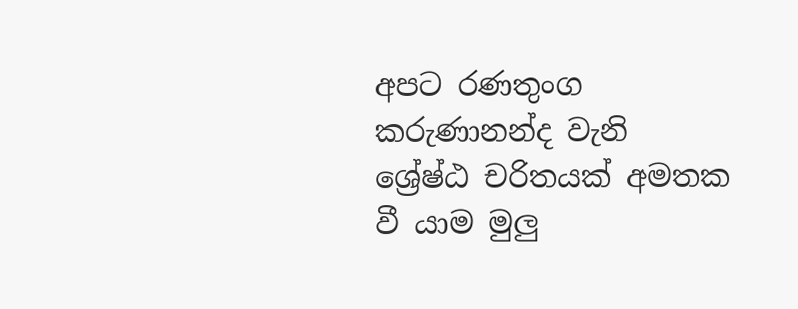අපට රණතුංග කරුණානන්ද වැනි ශ්‍රේෂ්ඨ චරිතයක් අමතක වී යාම මුලු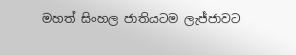මහත් සිංහල ජාතියටම ලැජ්ජාවට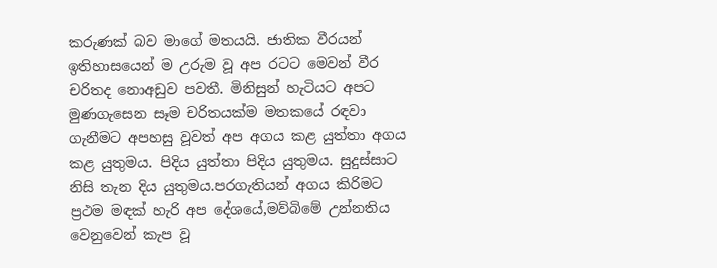කරුණක් බව මාගේ මතයයි. ජාතික වීරයන් ඉතිහාසයෙන් ම උරුම වූ අප රටට මෙවන් වීර චරිතද නොඅඩුව පවතී. මිනිසුන් හැටියට අපට මුණගැසෙන සෑම චරිතයක්ම මතකයේ රඳවා ගැනීමට අපහසු වූවත් අප අගය කළ යුත්තා අගය කළ යුතුමය. පිදිය යුත්තා පිදිය යුතුමය. සුදුස්සාට නිසි තැන දිය යුතුමය.පරගැතියන් අගය කිරිමට ප්‍රථම මඳක් හැරි අප දේශයේ,මව්බිමේ උන්නතිය වෙනුවෙන් කැප වූ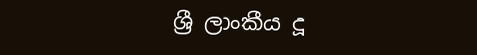ශ්‍රී ලාංකීය දූ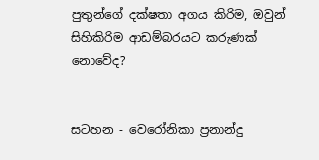පුතුන්ගේ දක්ෂතා අගය කිරිම, ඔවුන් සිහිකිරිම ආඩම්බරයට කරුණක් නොවේද?


සටහන - වෙරෝනිකා ප්‍රනාන්දු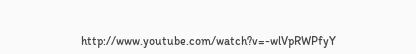http://www.youtube.com/watch?v=-wlVpRWPfyY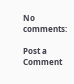No comments:

Post a Comment